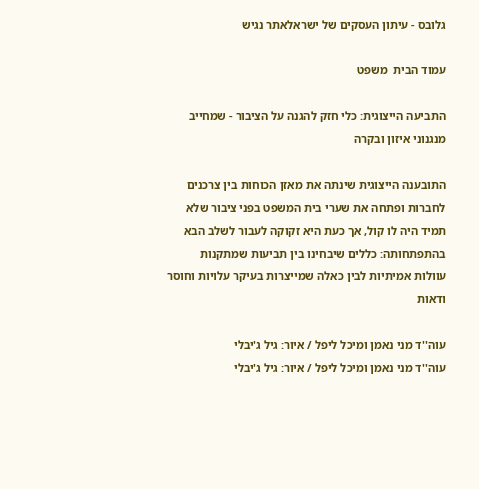גלובס - עיתון העסקים של ישראלאתר נגיש

עמוד הבית  משפט

התביעה הייצוגית: כלי חזק להגנה על הציבור - שמחייב מנגנוני איזון ובקרה

התובענה הייצוגית שינתה את מאזן הכוחות בין צרכנים לחברות ופתחה את שערי בית המשפט בפני ציבור שלא תמיד היה לו קול, אך כעת היא זקוקה לעבור לשלב הבא בהתפתחותה: כללים שיבחינו בין תביעות שמתקנות עוולות אמיתיות לבין כאלה שמייצרות בעיקר עלויות וחוסר ודאות

עוה''ד מני נאמן ומיכל ליפל / איור: גיל ג'יבלי
עוה''ד מני נאמן ומיכל ליפל / איור: גיל ג'יבלי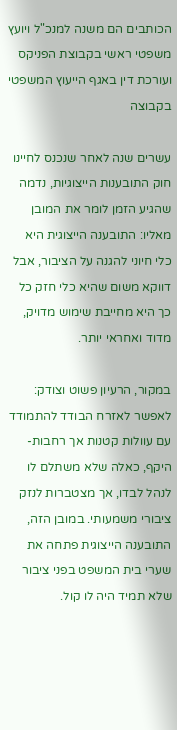הכותבים הם משנה למנכ"ל ויועץ משפטי ראשי בקבוצת הפניקס ועורכת דין באגף הייעוץ המשפטי בקבוצה

עשרים שנה לאחר שנכנס לחיינו חוק התובענות הייצוגיות, נדמה שהגיע הזמן לומר את המובן מאליו: התובענה הייצוגית היא כלי חיוני להגנה על הציבור, אבל דווקא משום שהיא כלי חזק כל כך היא מחייבת שימוש מדויק, מדוד ואחראי יותר.

במקור, הרעיון פשוט וצודק: לאפשר לאזרח הבודד להתמודד עם עוולות קטנות אך רחבות-היקף, כאלה שלא משתלם לו לנהל לבדו, אך מצטברות לנזק ציבורי משמעותי. במובן הזה, התובענה הייצוגית פתחה את שערי בית המשפט בפני ציבור שלא תמיד היה לו קול.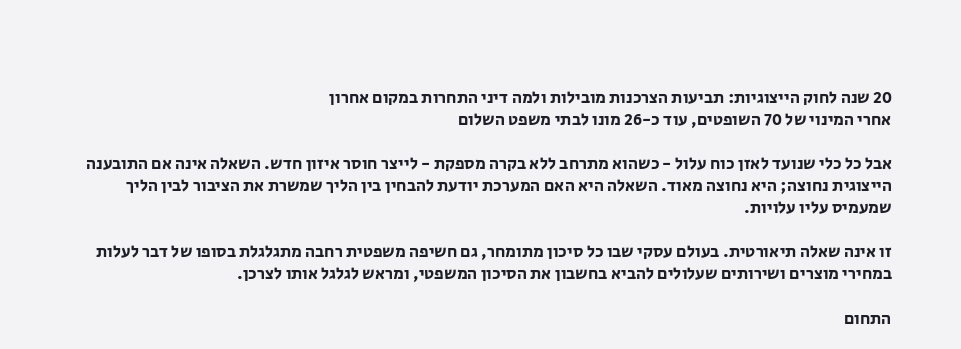20 שנה לחוק הייצוגיות: תביעות הצרכנות מובילות ולמה דיני התחרות במקום אחרון
אחרי המינוי של 70 השופטים, עוד כ-26 מונו לבתי משפט השלום

אבל כל כלי שנועד לאזן כוח עלול - כשהוא מתרחב ללא בקרה מספקת - לייצר חוסר איזון חדש. השאלה אינה אם התובענה הייצוגית נחוצה; היא נחוצה מאוד. השאלה היא האם המערכת יודעת להבחין בין הליך שמשרת את הציבור לבין הליך שמעמיס עליו עלויות.

זו אינה שאלה תיאורטית. בעולם עסקי שבו כל סיכון מתומחר, גם חשיפה משפטית רחבה מתגלגלת בסופו של דבר לעלות במחירי מוצרים ושירותים שעלולים להביא בחשבון את הסיכון המשפטי, ומראש לגלגל אותו לצרכן.

התחום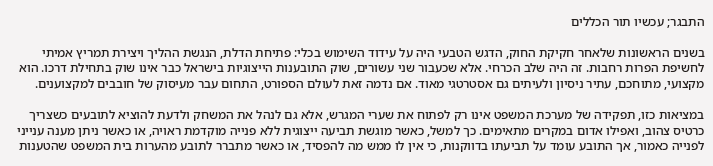התבגר; עכשיו תור הכללים

בשנים הראשונות שלאחר חקיקת החוק, הדגש הטבעי היה על עידוד השימוש בכלי: פתיחת הדלת, הנגשת ההליך ויצירת תמריץ אמיתי לחשיפת הפרות רחבות. זה היה שלב הכרחי. אלא שכעבור שני עשורים, שוק התובענות הייצוגיות בישראל כבר אינו שוק בתחילת דרכו. הוא מקצועי, מתוחכם, עתיר ניסיון ולעיתים גם אסטרטגי מאוד. אם נדמה זאת לעולם הספורט, התחום עבר מעיסוק של חובבים למקצוענים.

במציאות כזו, תפקידה של מערכת המשפט אינו רק לפתוח את שערי המגרש, אלא גם לנהל את המשחק ולדעת להוציא לתובעים כשצריך כרטיס צהוב, ואפילו אדום במקרים מתאימים. כך למשל, כאשר מוגשת תביעה ייצוגית ללא פנייה מוקדמת ראויה, או כאשר ניתן מענה ענייני לפנייה כאמור, אך התובע עומד על תביעתו בדווקנות, כי אין לו ממש מה להפסיד, או כאשר מתברר לתובע מהערות בית המשפט שהטענות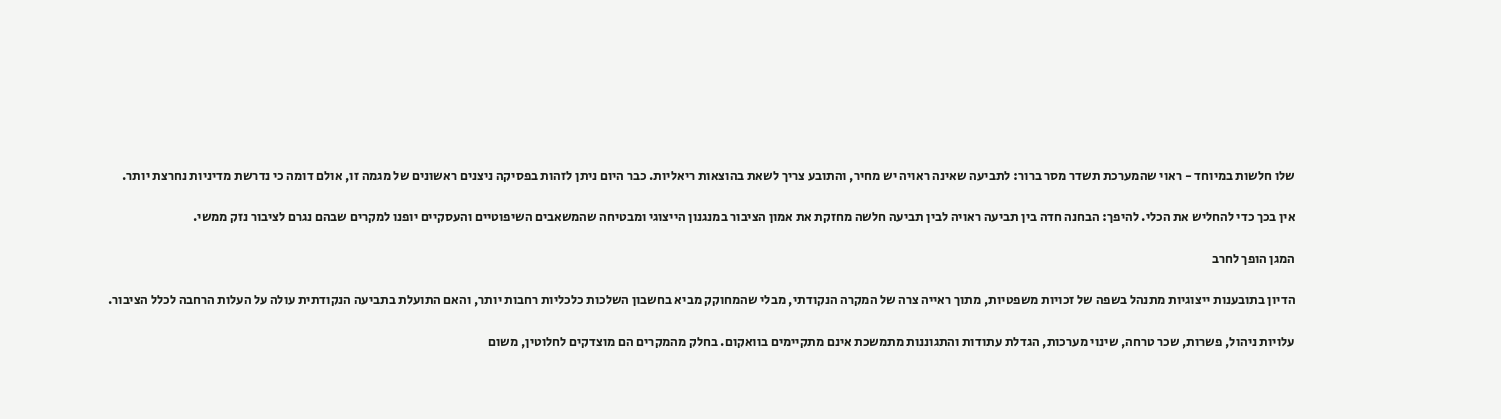שלו חלשות במיוחד - ראוי שהמערכת תשדר מסר ברור: לתביעה שאינה ראויה יש מחיר, והתובע צריך לשאת בהוצאות ריאליות. כבר היום ניתן לזהות בפסיקה ניצנים ראשונים של מגמה זו, אולם דומה כי נדרשת מדיניות נחרצת יותר.

אין בכך כדי להחליש את הכלי. להיפך: הבחנה חדה בין תביעה ראויה לבין תביעה חלשה מחזקת את אמון הציבור במנגנון הייצוגי ומבטיחה שהמשאבים השיפוטיים והעסקיים יופנו למקרים שבהם נגרם לציבור נזק ממשי.

המגן הופך לחרב

הדיון בתובענות ייצוגיות מתנהל בשפה של זכויות משפטיות, מתוך ראייה צרה של המקרה הנקודתי, מבלי שהמחוקק מביא בחשבון השלכות כלכליות רחבות יותר, והאם התועלת בתביעה הנקודתית עולה על העלות הרחבה לכלל הציבור.

עלויות ניהול, פשרות, שכר טרחה, שינוי מערכות, הגדלת עתודות והתגוננות מתמשכת אינם מתקיימים בוואקום. בחלק מהמקרים הם מוצדקים לחלוטין, משום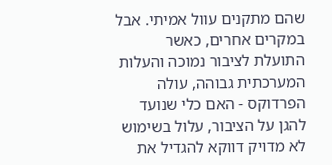שהם מתקנים עוול אמיתי. אבל במקרים אחרים, כאשר התועלת לציבור נמוכה והעלות המערכתית גבוהה, עולה הפרדוקס - האם כלי שנועד להגן על הציבור, עלול בשימוש לא מדויק דווקא להגדיל את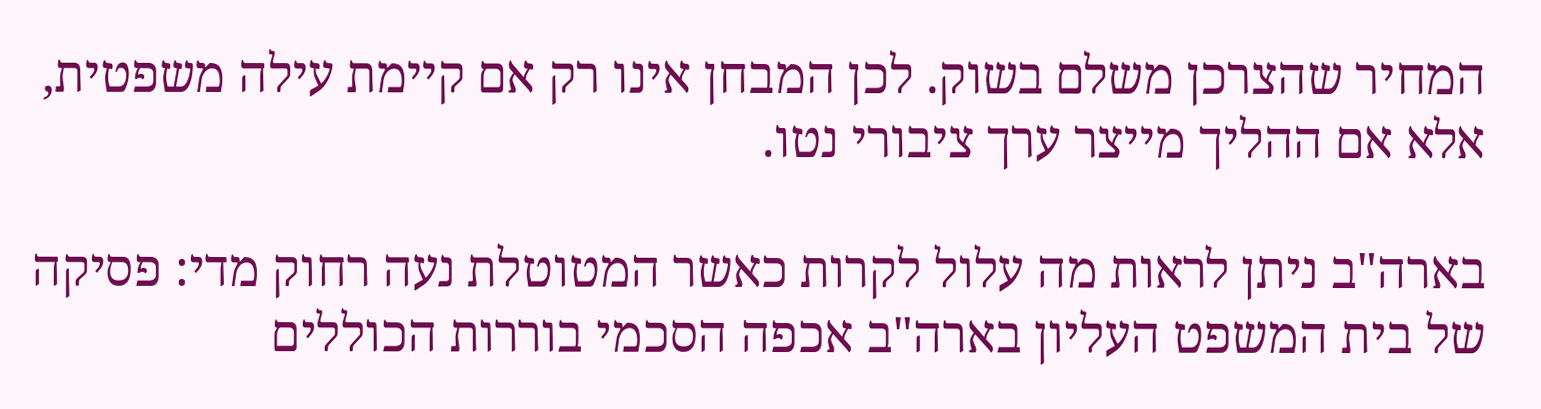המחיר שהצרכן משלם בשוק. לכן המבחן אינו רק אם קיימת עילה משפטית, אלא אם ההליך מייצר ערך ציבורי נטו.

בארה"ב ניתן לראות מה עלול לקרות כאשר המטוטלת נעה רחוק מדי: פסיקה של בית המשפט העליון בארה"ב אכפה הסכמי בוררות הכוללים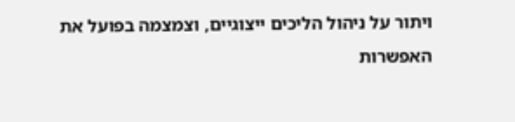ויתור על ניהול הליכים ייצוגיים, וצמצמה בפועל את האפשרות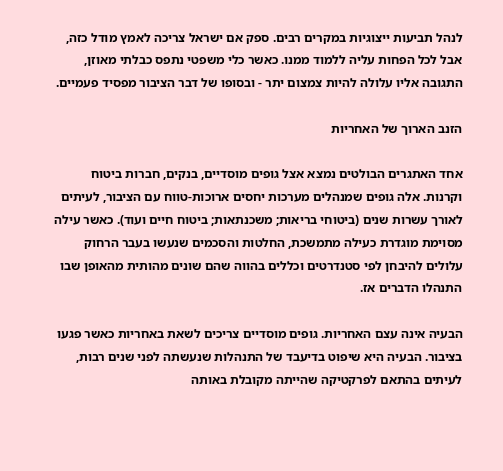לנהל תביעות ייצוגיות במקרים רבים. ספק אם ישראל צריכה לאמץ מודל כזה, אבל לכל הפחות עליה ללמוד ממנו. כאשר כלי משפטי נתפס כבלתי מאוזן, התגובה אליו עלולה להיות צמצום יתר - ובסופו של דבר הציבור מפסיד פעמיים.

הזנב הארוך של האחריות

אחד האתגרים הבולטים נמצא אצל גופים מוסדיים, בנקים, חברות ביטוח וקרנות. אלה גופים שמנהלים מערכות יחסים ארוכות-טווח עם הציבור, לעיתים לאורך עשרות שנים (ביטוחי בריאות; משכנתאות; ביטוח חיים ועוד). כאשר עילה מסוימת מוגדרת כעילה מתמשכת, החלטות והסכמים שנעשו בעבר הרחוק עלולים להיבחן לפי סטנדרטים וכללים בהווה שהם שונים מהותית מהאופן שבו התנהלו הדברים אז.

הבעיה אינה עצם האחריות. גופים מוסדיים צריכים לשאת באחריות כאשר פגעו בציבור. הבעיה היא שיפוט בדיעבד של התנהלות שנעשתה לפני שנים רבות, לעיתים בהתאם לפרקטיקה שהייתה מקובלת באותה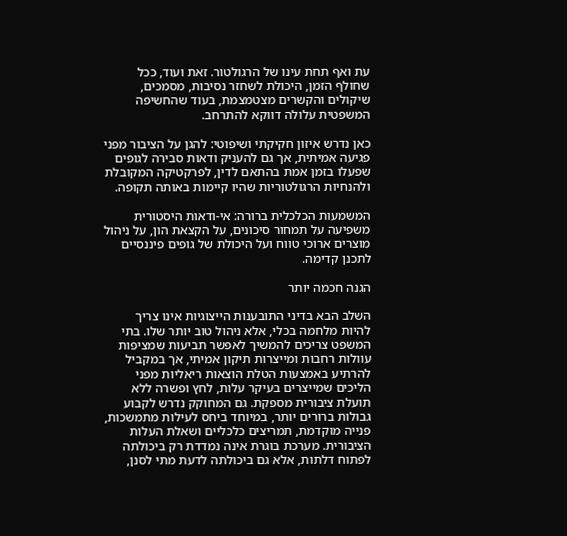עת ואף תחת עינו של הרגולטור. זאת ועוד, ככל שחולף הזמן, היכולת לשחזר נסיבות, מסמכים, שיקולים והקשרים מצטמצמת, בעוד שהחשיפה המשפטית עלולה דווקא להתרחב.

כאן נדרש איזון חקיקתי ושיפוטי: להגן על הציבור מפני פגיעה אמיתית, אך גם להעניק ודאות סבירה לגופים שפעלו בזמן אמת בהתאם לדין, לפרקטיקה המקובלת ולהנחיות הרגולטוריות שהיו קיימות באותה תקופה.

המשמעות הכלכלית ברורה: אי-ודאות היסטורית משפיעה על תמחור סיכונים, על הקצאת הון, על ניהול מוצרים ארוכי טווח ועל היכולת של גופים פיננסיים לתכנן קדימה.

הגנה חכמה יותר

השלב הבא בדיני התובענות הייצוגיות אינו צריך להיות מלחמה בכלי, אלא ניהול טוב יותר שלו. בתי המשפט צריכים להמשיך לאפשר תביעות שמציפות עוולות רחבות ומייצרות תיקון אמיתי, אך במקביל להרתיע באמצעות הטלת הוצאות ריאליות מפני הליכים שמייצרים בעיקר עלות, לחץ ופשרה ללא תועלת ציבורית מספקת. גם המחוקק נדרש לקבוע גבולות ברורים יותר, במיוחד ביחס לעילות מתמשכות, פנייה מוקדמת, תמריצים כלכליים ושאלת העלות הציבורית. מערכת בוגרת אינה נמדדת רק ביכולתה לפתוח דלתות, אלא גם ביכולתה לדעת מתי לסנן,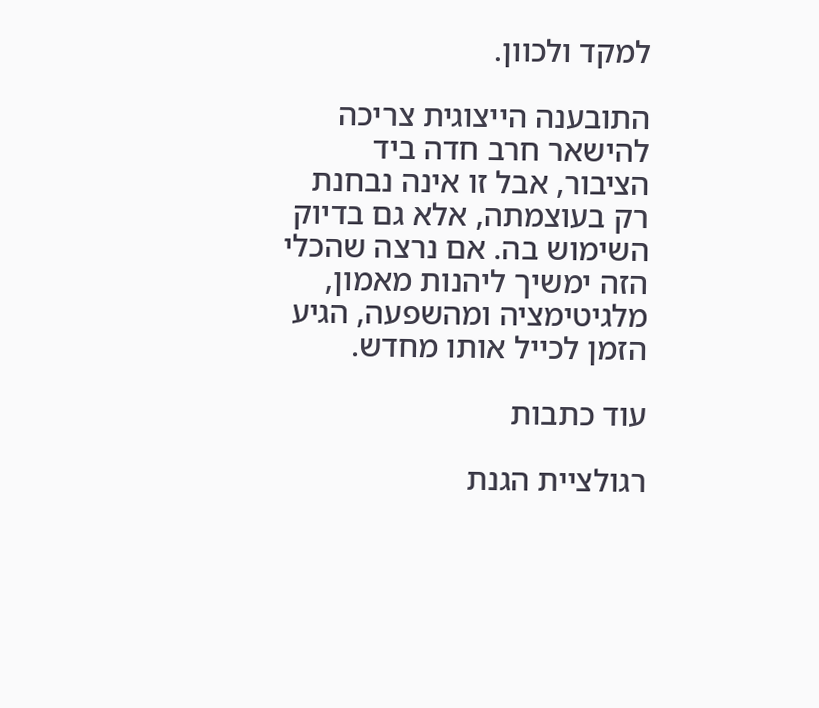למקד ולכוון.

התובענה הייצוגית צריכה להישאר חרב חדה ביד הציבור, אבל זו אינה נבחנת רק בעוצמתה, אלא גם בדיוק השימוש בה. אם נרצה שהכלי הזה ימשיך ליהנות מאמון, מלגיטימציה ומהשפעה, הגיע הזמן לכייל אותו מחדש.

עוד כתבות

רגולציית הגנת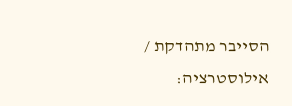הסייבר מתהדקת / אילוסטרציה: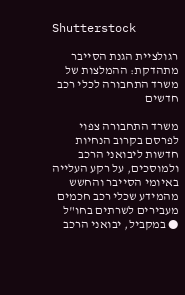Shutterstock

רגולציית הגנת הסייבר מתהדקת: ההמלצות של משרד התחבורה לכלי רכב חדשים

משרד התחבורה צפוי לפרסם בקרוב הנחיות חדשות ליבואני הרכב ולמוסכים, על רקע העלייה באיומי הסייבר והחשש מהמידע שכלי רכב חכמים מעבירים לשרתים בחו"ל ● במקביל, יבואני הרכב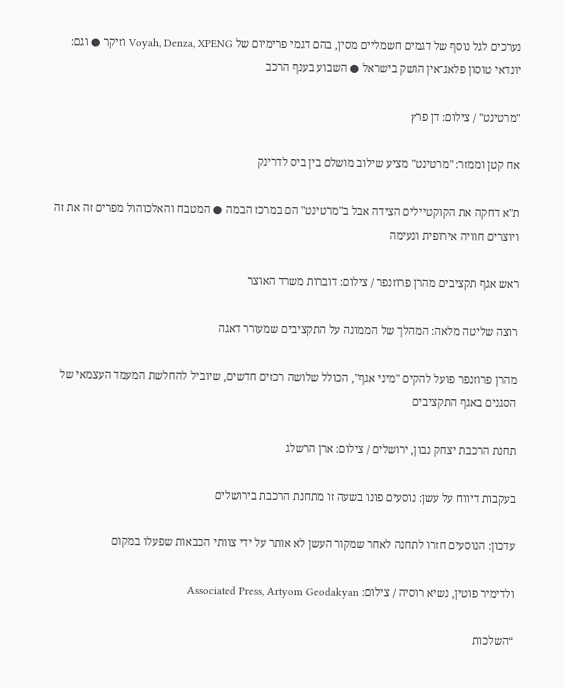נערכים לגל נוסף של דגמים חשמליים מסין, בהם דגמי פרימיום של Voyah, Denza, XPENG וזיקר ● וגם: יונדאי טוסון פלאג־אין הושק בישראל ● השבוע בענף הרכב

''מרטינט'' / צילום: דן פרץ

אח קטן וממזר: "מרטינט" מציע שילוב מושלם בין ביס לדרינק

ת"א דחקה את הקוקטיילים הצידה אבל ב"מרטינט" הם במרכז הבמה ● המטבח והאלכוהול מפרים זה את זה ויוצרים חוויה אירופית ונעימה

ראש אגף תקציבים מהרן פרוזנפר / צילום: דוברות משרד האוצר

רוצה שליטה מלאה: המהלך של הממונה על התקציבים שמעורר דאגה

מהרן פרוזנפר פועל להקים "מיני אגף", הכולל שלושה רכזים חדשים, שיוביל להחלשת המעמד העצמאי של הסגנים באגף התקציבים

תחנת הרכבת יצחק נבון, ירושלים / צילום: ארן הרשלג

בעקבות דיווח על עשן: נוסעים פונו בשעה זו מתחנת הרכבת בירושלים

עדכון: הנוסעים חזרו לתחנה לאחר שמקור העשן לא אותר על ידי צוותי הכבאות שפעלו במקום

ולדימיר פוטין, נשיא רוסיה / צילום: Associated Press, Artyom Geodakyan

“השלכות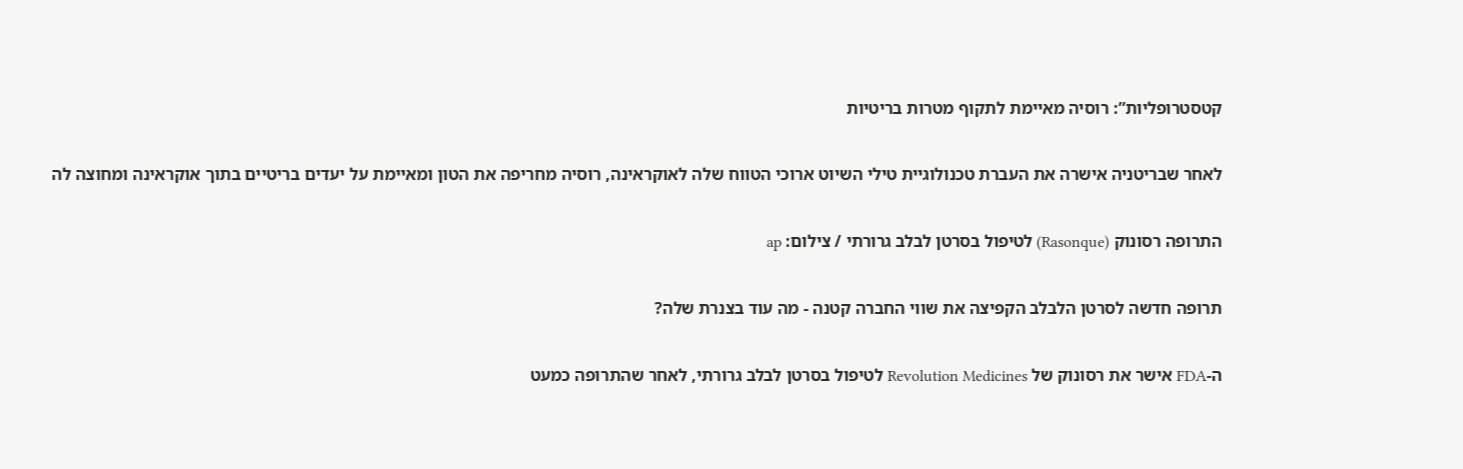קטסטרופליות”: רוסיה מאיימת לתקוף מטרות בריטיות

לאחר שבריטניה אישרה את העברת טכנולוגיית טילי השיוט ארוכי הטווח שלה לאוקראינה, רוסיה מחריפה את הטון ומאיימת על יעדים בריטיים בתוך אוקראינה ומחוצה לה

התרופה רסונוק (Rasonque) לטיפול בסרטן לבלב גרורתי / צילום: ap

תרופה חדשה לסרטן הלבלב הקפיצה את שווי החברה קטנה - מה עוד בצנרת שלה?

ה-FDA אישר את רסונוק של Revolution Medicines לטיפול בסרטן לבלב גרורתי, לאחר שהתרופה כמעט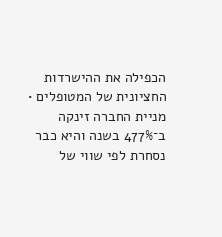הכפילה את ההישרדות החציונית של המטופלים • מניית החברה זינקה ב־477% בשנה והיא כבר נסחרת לפי שווי של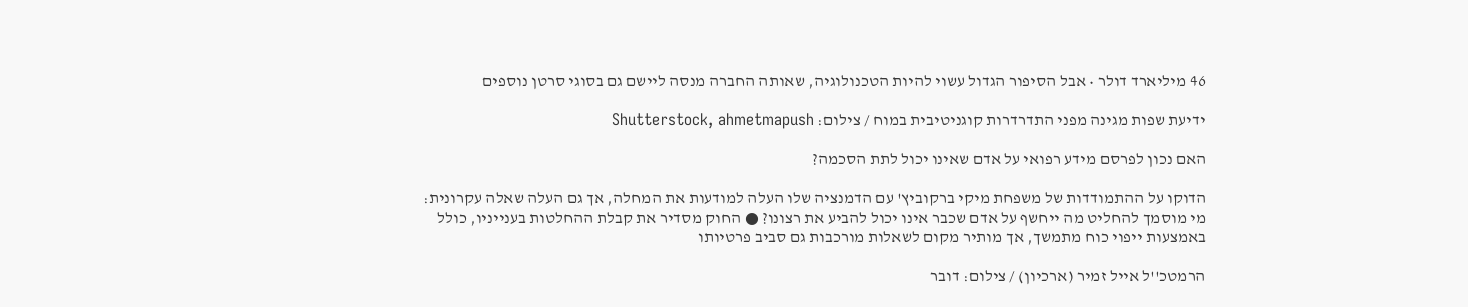46 מיליארד דולר • אבל הסיפור הגדול עשוי להיות הטכנולוגיה, שאותה החברה מנסה ליישם גם בסוגי סרטן נוספים

ידיעת שפות מגינה מפני התדרדרות קוגניטיבית במוח / צילום: Shutterstock, ahmetmapush

האם נכון לפרסם מידע רפואי על אדם שאינו יכול לתת הסכמה?

הדוקו על ההתמודדות של משפחת מיקי ברקוביץ' עם הדמנציה שלו העלה למודעות את המחלה, אך גם העלה שאלה עקרונית: מי מוסמך להחליט מה ייחשף על אדם שכבר אינו יכול להביע את רצונו? ● החוק מסדיר את קבלת ההחלטות בענייניו, כולל באמצעות ייפוי כוח מתמשך, אך מותיר מקום לשאלות מורכבות גם סביב פרטיותו

הרמטכ''ל אייל זמיר (ארכיון) / צילום: דובר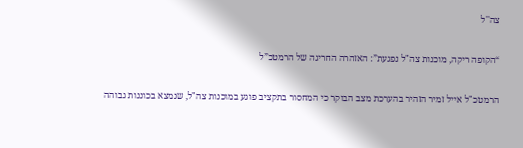צה''ל

“הקופה ריקה, מוכנות צה"ל נפגעת”: האזהרה החריגה של הרמטכ”ל

הרמטכ"ל אייל זמיר הזהיר בהערכת מצב הבוקר כי המחסור בתקציב פוגע במוכנות צה"ל, שנמצא בכוננות גבוהה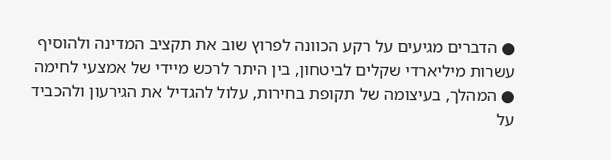● הדברים מגיעים על רקע הכוונה לפרוץ שוב את תקציב המדינה ולהוסיף עשרות מיליארדי שקלים לביטחון, בין היתר לרכש מיידי של אמצעי לחימה ● המהלך, בעיצומה של תקופת בחירות, עלול להגדיל את הגירעון ולהכביד על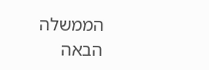הממשלה הבאה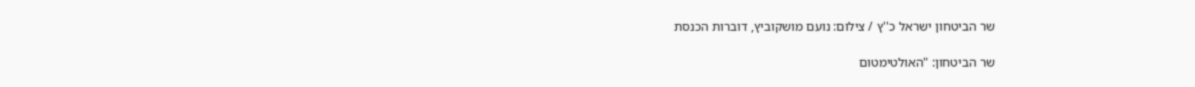שר הביטחון ישראל כ''ץ / צילום: נועם מושקוביץ, דוברות הכנסת

שר הביטחון: "האולטימטום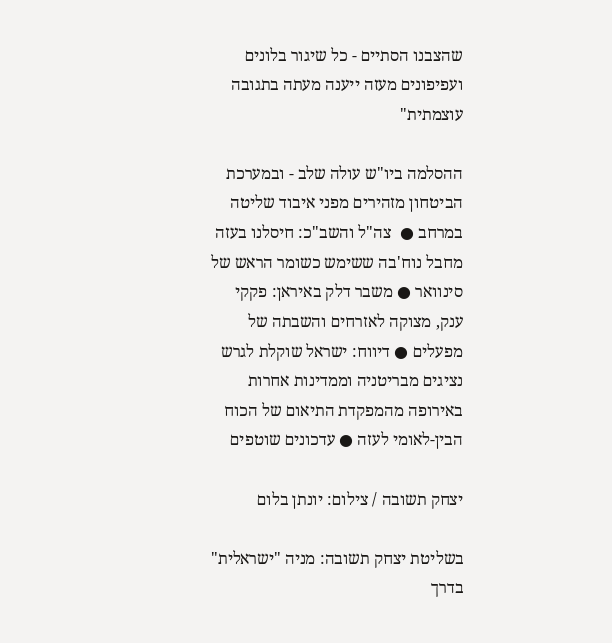שהצבנו הסתיים - כל שיגור בלונים ועפיפונים מעזה ייענה מעתה בתגובה עוצמתית"

ההסלמה ביו"ש עולה שלב - ובמערכת הביטחון מזהירים מפני איבוד שליטה במרחב ●  צה"ל והשב"כ: חיסלנו בעזה מחבל נוח'בה ששימש כשומר הראש של סינוואר ● משבר דלק באיראן: פקקי ענק, מצוקה לאזרחים והשבתה של מפעלים ● דיווח: ישראל שוקלת לגרש נציגים מבריטניה וממדינות אחרות באירופה מהמפקדת התיאום של הכוח הבין-לאומי לעזה ● עדכונים שוטפים

יצחק תשובה / צילום: יונתן בלום

בשליטת יצחק תשובה: מניה "ישראלית" בדרך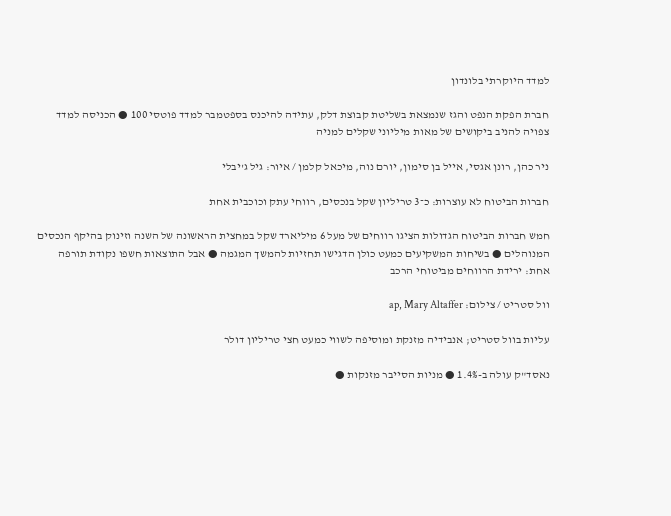למדד היוקרתי בלונדון

חברת הפקת הנפט והגז שנמצאת בשליטת קבוצת דלק, עתידה להיכנס בספטמבר למדד פוטסי 100 ● הכניסה למדד צפויה להניב ביקושים של מאות מיליוני שקלים למניה

ניר כהן, רונן אגסי, אייל בן סימון, יורם נוה, מיכאל קלמן / איור: גיל ג'יבלי

חברות הביטוח לא עוצרות: כ־3 טריליון שקל בנכסים, רווחי עתק וכוכבית אחת

חמש חברות הביטוח הגדולות הציגו רווחים של מעל 6 מיליארד שקל במחצית הראשונה של השנה וזינוק בהיקף הנכסים המנוהלים ● בשיחות המשקיעים כמעט כולן הדגישו תחזיות להמשך המגמה ● אבל התוצאות חשפו נקודת תורפה אחת: ירידת הרווחים מביטוחי הרכב

וול סטריט / צילום: ap, Mary Altaffer

עליות בוול סטריט; אנבידיה מזנקת ומוסיפה לשווי כמעט חצי טריליון דולר

נאסד"ק עולה ב-1.4% ● מניות הסייבר מזנקות ●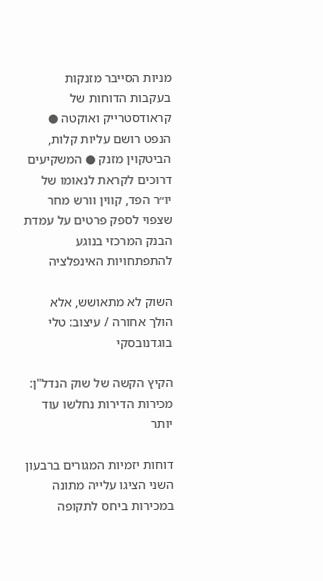מניות הסייבר מזנקות בעקבות הדוחות של קראודסטרייק ואוקטה ● הנפט רושם עליות קלות, הביטקוין מזנק ● המשקיעים דרוכים לקראת לנאומו של יו״ר הפד, קווין וורש מחר שצפוי לספק פרטים על עמדת הבנק המרכזי בנוגע להתפתחויות האינפלציה

השוק לא מתאושש, אלא הולך אחורה / עיצוב: טלי בוגדנובסקי

הקיץ הקשה של שוק הנדל"ן: מכירות הדירות נחלשו עוד יותר

דוחות יזמיות המגורים ברבעון השני הציגו עלייה מתונה במכירות ביחס לתקופה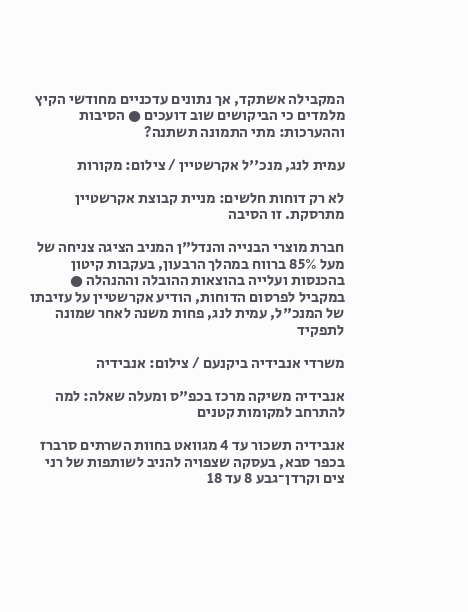המקבילה אשתקד, אך נתונים עדכניים מחודשי הקיץ מלמדים כי הביקושים שוב דועכים ● הסיבות וההערכות: מתי התמונה תשתנה?

עמית לנג, מנכ''ל אקרשטיין / צילום: מקורות

לא רק דוחות חלשים: מניית קבוצת אקרשטיין מתרסקת. זו הסיבה

חברת מוצרי הבנייה והנדל"ן המניב הציגה צניחה של מעל 85% ברווח במהלך הרבעון, בעקבות קיטון בהכנסות ועלייה בהוצאות ההובלה וההנהלה ● במקביל לפרסום הדוחות, הודיע אקרשטיין על עזיבתו של המנכ"ל, עמית לנג, פחות משנה לאחר שמונה לתפקיד

משרדי אנבידיה ביקנעם / צילום: אנבידיה

אנבידיה משיקה מרכז בכפ"ס ומעלה שאלה: למה להתרחב למקומות קטנים

אנבידיה תשכור עד 4 מגוואט בחוות השרתים סרברז בכפר סבא, בעסקה שצפויה להניב לשותפות של רני צים וקרדן־גבע 8 עד 18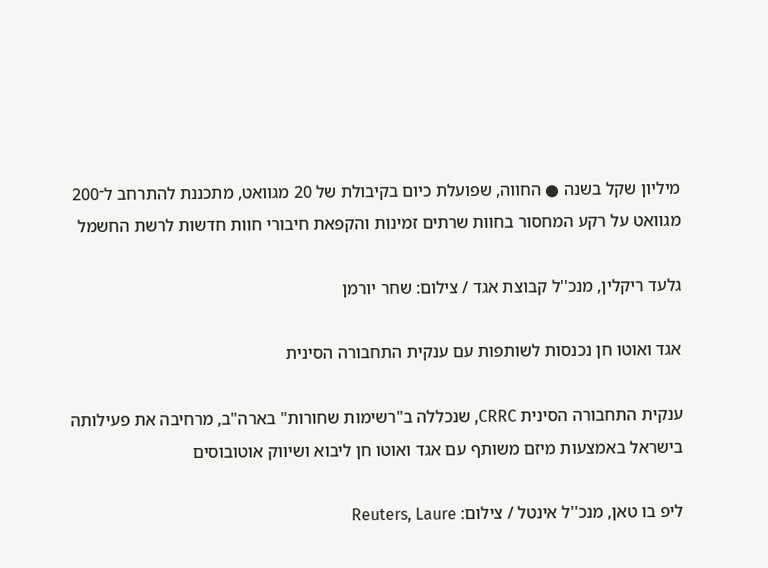מיליון שקל בשנה ● החווה, שפועלת כיום בקיבולת של 20 מגוואט, מתכננת להתרחב ל־200 מגוואט על רקע המחסור בחוות שרתים זמינות והקפאת חיבורי חוות חדשות לרשת החשמל

גלעד ריקלין, מנכ''ל קבוצת אגד / צילום: שחר יורמן

אגד ואוטו חן נכנסות לשותפות עם ענקית התחבורה הסינית

ענקית התחבורה הסינית CRRC, שנכללה ב"רשימות שחורות" בארה"ב, מרחיבה את פעילותה בישראל באמצעות מיזם משותף עם אגד ואוטו חן ליבוא ושיווק אוטובוסים

ליפ בו טאן, מנכ''ל אינטל / צילום: Reuters, Laure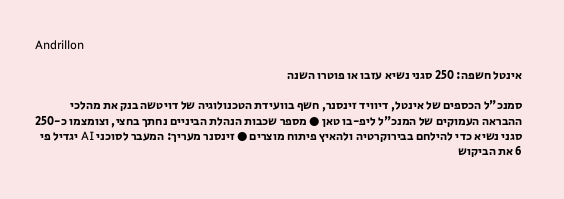Andrillon

אינטל חשפה: 250 סגני נשיא עזבו או פוטרו השנה

סמנכ"ל הכספים של אינטל, דיוויד זינסנר, חשף בוועידת הטכנולוגיה של דויטשה בנק את מהלכי ההבראה העמוקים של המנכ"ל ליפ-בו טאן ● מספר שכבות הנהלת הביניים נחתך בחצי, וצומצמו כ-250 סגני נשיא כדי להילחם בבירוקרטיה ולהאיץ פיתוח מוצרים ● זינסנר מעריך: המעבר לסוכני AI יגדיל פי 6 את הביקוש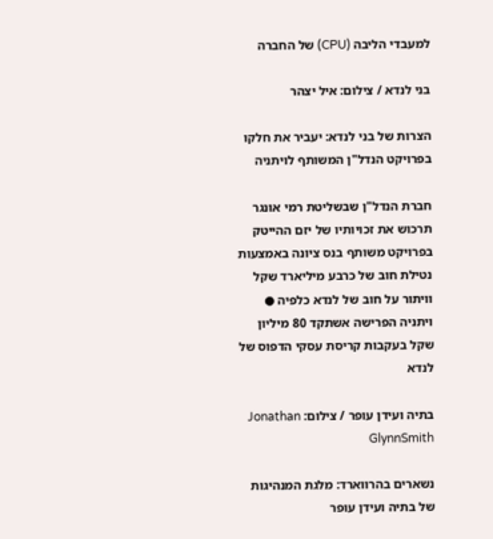למעבדי הליבה (CPU) של החברה

בני לנדא / צילום: איל יצהר

הצרות של בני לנדא: יעביר את חלקו בפרויקט הנדל"ן המשותף לויתניה

חברת הנדל"ן שבשליטת רמי אונגר תרכוש את זכויותיו של יזם ההייטק בפרויקט משותף בנס ציונה באמצעות נטילת חוב של כרבע מיליארד שקל וויתור על חוב של לנדא כלפיה ● ויתניה הפרישה אשתקד 80 מיליון שקל בעקבות קריסת עסקי הדפוס של לנדא

בתיה ועידן עופר / צילום: Jonathan GlynnSmith

נשארים בהרווארד: מלגת המנהיגות של בתיה ועידן עופר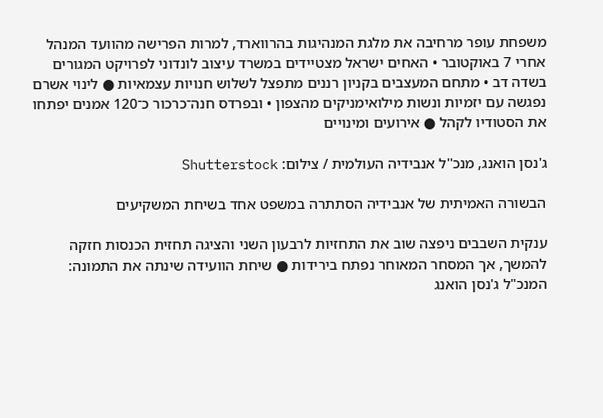משפחת עופר מרחיבה את מלגת המנהיגות בהרווארד, למרות הפרישה מהוועד המנהל אחרי 7 באוקטובר • האחים ישראל מצטיידים במשרד עיצוב לונדוני לפרויקט המגורים בשדה דב • מתחם המעצבים בקניון רננים מתפצל לשלוש חנויות עצמאיות ● לינוי אשרם נפגשה עם יזמיות ונשות מילואימניקים מהצפון • ובפרדס חנה־כרכור כ־120 אמנים יפתחו את הסטודיו לקהל ● אירועים ומינויים

ג'נסן הואנג, מנכ''ל אנבידיה העולמית / צילום: Shutterstock

הבשורה האמיתית של אנבידיה הסתתרה במשפט אחד בשיחת המשקיעים

ענקית השבבים ניפצה שוב את התחזיות לרבעון השני והציגה תחזית הכנסות חזקה להמשך, אך המסחר המאוחר נפתח בירידות ● שיחת הוועידה שינתה את התמונה: המנכ"ל ג'נסן הואנג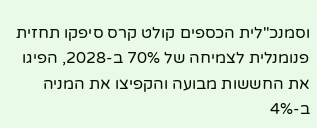וסמנכ"לית הכספים קולט קרס סיפקו תחזית פנומנלית לצמיחה של 70% ב-2028, הפיגו את החששות מבועה והקפיצו את המניה ב-4%